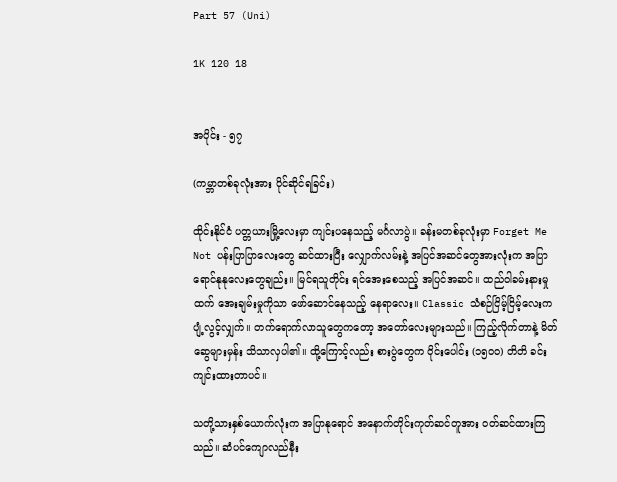Part 57 (Uni)

1K 120 18


အပိုင်း - ၅၇

(ကမ္ဘာတစ်ခုလုံးအား ပိုင်ဆိုင်ရခြင်း)

ထိုင်းနိုင်ငံ ပတ္တယားမြို့လေးမှာ ကျင်းပနေသည့် မင်္ဂလာပွဲ။ ခန်းမတစ်ခုလုံးမှာ Forget Me Not ပန်းပြာပြာလေးတွေ ဆင်ထားပြီး လျှောက်လမ်းနဲ့ အပြင်အဆင်တွေအားလုံးက အပြာရောင်နုနုလေးတွေချည်း။ မြင်ရသူတိုင်း ရင်အေးစေသည့် အပြင်အဆင်။ ထည်ဝါခမ်းနားမှု ထက် အေးချမ်းမှုကိုသာ ဖော်ဆောင်နေသည့် နေရာလေး။ Classic သံစဉ်ငြိမ့်ငြိမ့်လေးက ပျံ့လွင့်လျှက်။ တက်ရောက်လာသူတွေကတော့ အတော်လေးများသည်။ ကြည့်လိုက်တာနဲ့ မိတ်ဆွေများမှန်း သိသာလှပါ၏။ ထို့ကြောင့်လည်း စားပွဲတွေက ဝိုင်းပေါင်း (၁၅၀၀) တိတိ ခင်းကျင်းထားတာပင်။

သတို့သားနှစ်ယောက်လုံးက အပြာနုရောင် အနောက်တိုင်းကုတ်ဆင်တူအား ဝတ်ဆင်ထားကြသည်။ ဆံပင်ကျောလည်နီး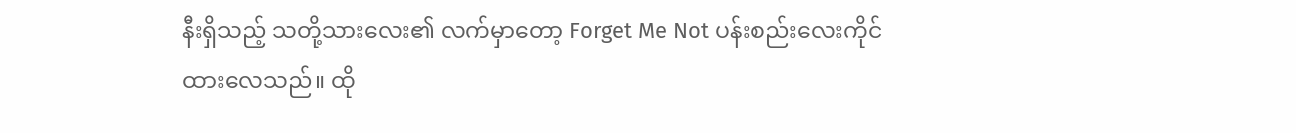နီးရှိသည့် သတို့သားလေး၏ လက်မှာတော့ Forget Me Not ပန်းစည်းလေးကိုင်ထားလေသည်။ ထို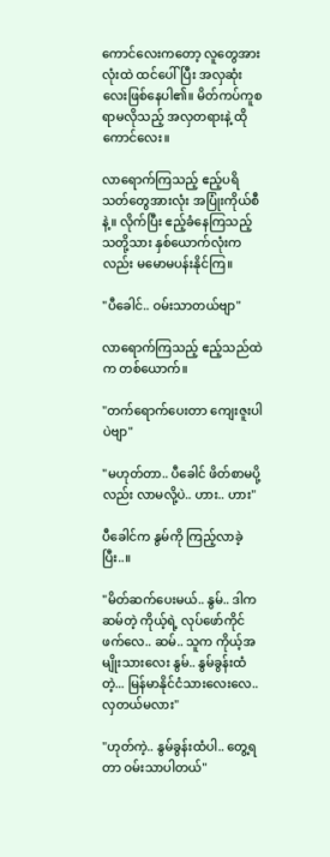ကောင်လေးကတော့ လူတွေအားလုံးထဲ ထင်ပေါ်ပြီး အလှဆုံးလေးဖြစ်နေပါ၏။ မိတ်ကပ်ကူစရာမလိုသည့် အလှတရားနဲ့ ထိုကောင်လေး။

လာရောက်ကြသည့် ဧည့်ပရိသတ်တွေအားလုံး အပြုံးကိုယ်စီနဲ့။ လိုက်ပြီး ဧည့်ခံနေကြသည့် သတို့သား နှစ်ယောက်လုံးကလည်း မမောမပန်းနိုင်ကြ။

"ပီခေါင်.. ဝမ်းသာတယ်ဗျာ"

လာရောက်ကြသည့် ဧည့်သည်ထဲက တစ်ယောက်။

"တက်ရောက်ပေးတာ ကျေးဇူးပါပဲဗျာ"

"မဟုတ်တာ.. ပီခေါင် ဖိတ်စာမပို့လည်း လာမလို့ပဲ.. ဟား.. ဟား"

ပီခေါင်က နွမ်ကို ကြည့်လာခဲ့ပြီး..။

"မိတ်ဆက်ပေးမယ်.. နွမ်.. ဒါက ဆမ်တဲ့ ကိုယ့်ရဲ့ လုပ်ဖော်ကိုင်ဖက်လေ.. ဆမ်.. သူက ကိုယ့်အမျိုးသားလေး နွမ်.. နွမ်ခွန်းထံတဲ့... မြန်မာနိုင်ငံသားလေးလေ.. လှတယ်မလား"

"ဟုတ်ကဲ့.. နွမ်ခွန်းထံပါ.. တွေ့ရတာ ဝမ်းသာပါတယ်"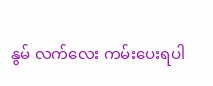နွမ် လက်လေး ကမ်းပေးရပါ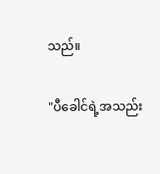သည်။

"ပီခေါင်ရဲ့အသည်း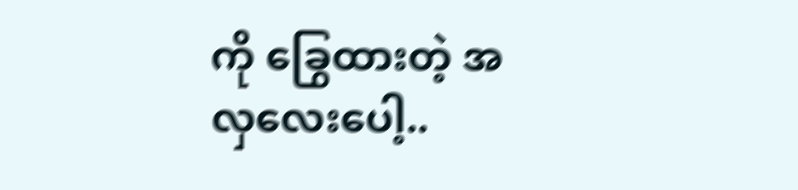ကို ခြွေထားတဲ့ အလှလေးပေါ့..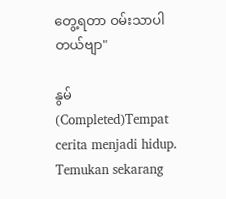တွေ့ရတာ ဝမ်းသာပါတယ်ဗျာ"

နွမ် (Completed)Tempat cerita menjadi hidup. Temukan sekarang